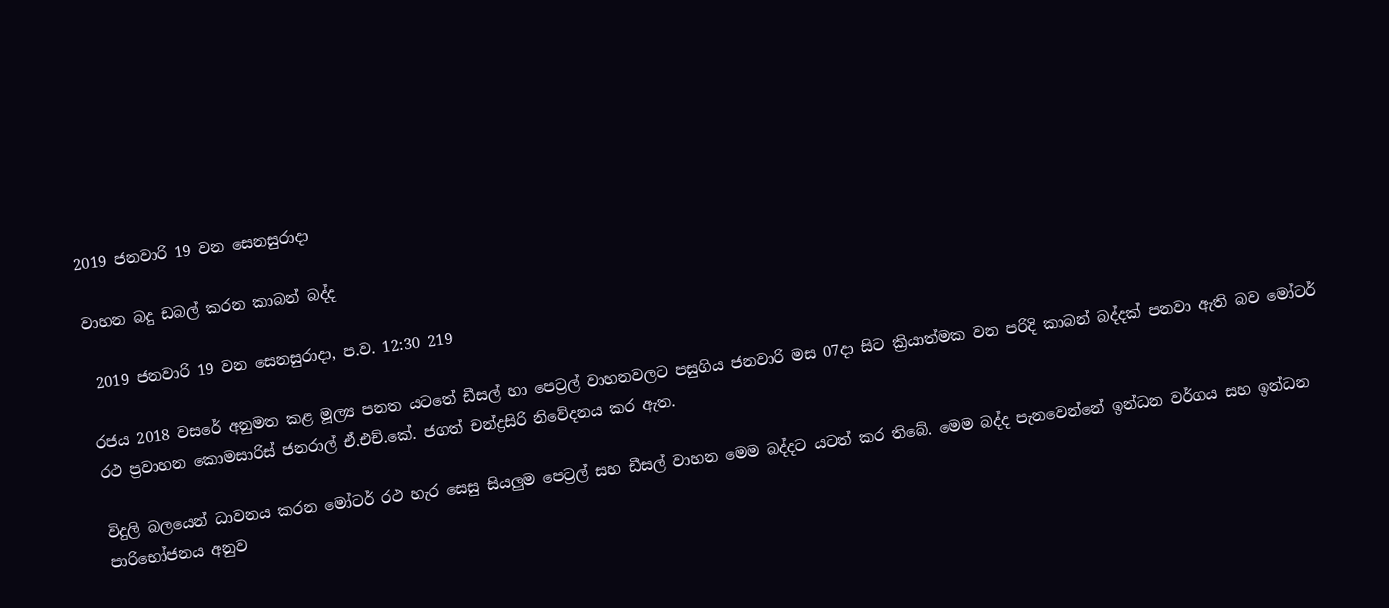2019 ජනවාරි 19 වන සෙනසුරාදා

වාහන බදු ඩබල් කරන කාබන් බද්ද

 2019 ජනවාරි 19 වන සෙනසුරාදා, ප.ව. 12:30 219

රජය 2018 වසරේ අනුමත කළ මූල්‍ය පනත යටතේ ඩීසල් හා පෙට්‍රල් වාහනවලට පසුගිය ජනවාරි මස 07දා සිට ක්‍රියාත්මක වන පරිදි කාබන් බද්දක් පනවා ඇති බව මෝටර් රථ ප්‍රවාහන කොමසාරිස් ජනරාල් ඒ.එච්.කේ. ජගත් චන්ද්‍රසිරි නිවේදනය කර ඇත.

විදුලි බලයෙන් ධාවනය කරන මෝටර් රථ හැර සෙසු සියලුම පෙට්‍රල් සහ ඩීසල් වාහන මෙම බද්දට යටත් කර තිබේ. මෙම බද්ද පැනවෙන්නේ ඉන්ධන වර්ගය සහ ඉන්ධන පාරිභෝජනය අනුව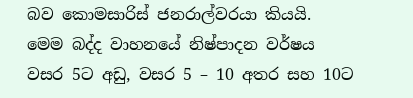බව කොමසාරිස් ජනරාල්වරයා කියයි. මෙම බද්ද වාහනයේ නිෂ්පාදන වර්ෂය වසර 5ට අඩු, වසර 5 – 10 අතර සහ 10ට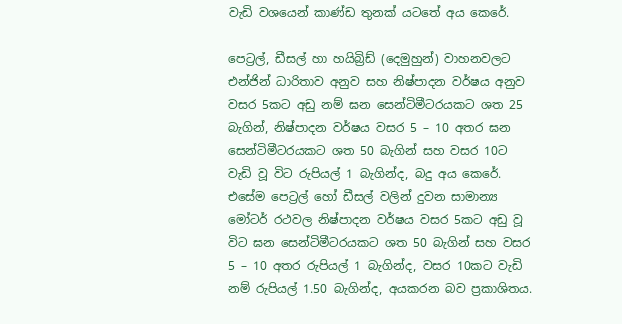වැඩි වශයෙන් කාණ්ඩ තුනක් යටතේ අය කෙරේ.

පෙට්‍රල්, ඩීසල් හා හයිබ්‍රිඩ් (දෙමුහුන්) වාහනවලට එන්ජින් ධාරිතාව අනුව සහ නිෂ්පාදන වර්ෂය අනුව වසර 5කට අඩු නම් ඝන සෙන්ටිමීටරයකට ශත 25 බැගින්, නිෂ්පාදන වර්ෂය වසර 5 – 10 අතර ඝන සෙන්ටිමීටරයකට ශත 50 බැගින් සහ වසර 10ට වැඩි වූ විට රුපියල් 1 බැගින්ද, බදු අය කෙරේ. එසේම පෙට්‍රල් හෝ ඩීසල් වලින් දුවන සාමාන්‍ය මෝටර් රථවල නිෂ්පාදන වර්ෂය වසර 5කට අඩු වූ විට ඝන සෙන්ටිමීටරයකට ශත 50 බැගින් සහ වසර 5 – 10 අතර රුපියල් 1 බැගින්ද, වසර 10කට වැඩි නම් රුපියල් 1.50 බැගින්ද, අයකරන බව ප්‍රකාශිතය.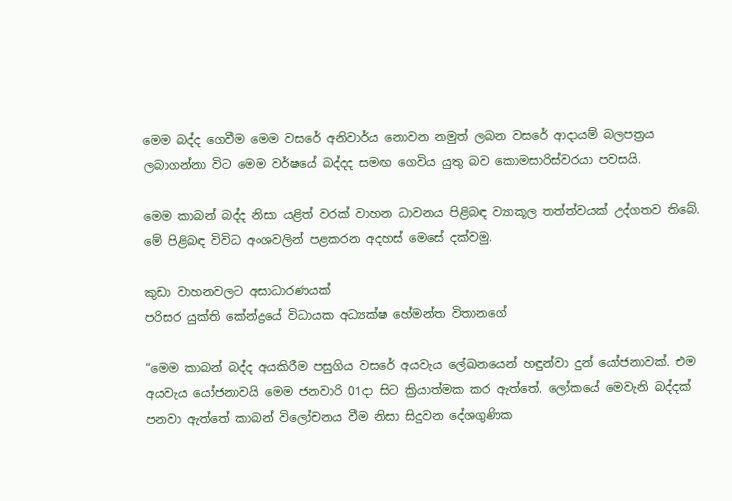මෙම බද්ද ගෙවීම මෙම වසරේ අනිවාර්ය නොවන නමුත් ලබන වසරේ ආදායම් බලපත්‍රය ලබාගන්නා විට මෙම වර්ෂයේ බද්දද සමඟ ගෙවිය යුතු බව කොමසාරිස්වරයා පවසයි.

මෙම කාබන් බද්ද නිසා යළිත් වරක් වාහන ධාවනය පිළිබඳ ව්‍යාකූල තත්ත්වයක් උද්ගතව තිබේ. මේ පිළිබඳ විවිධ අංශවලින් පළකරන අදහස් මෙසේ දක්වමු.

කුඩා වාහනවලට අසාධාරණයක්
පරිසර යුක්ති කේන්ද්‍රයේ විධායක අධ්‍යක්ෂ හේමන්ත විතානගේ

“මෙම කාබන් බද්ද අයකිරීම පසුගිය වසරේ අයවැය ලේඛනයෙන් හඳුන්වා දුන් යෝජනාවක්. එම අයවැය යෝජනාවයි මෙම ජනවාරි 01දා සිට ක්‍රියාත්මක කර ඇත්තේ. ලෝකයේ මෙවැනි බද්දක් පනවා ඇත්තේ කාබන් විලෝචනය වීම නිසා සිදුවන දේශගුණික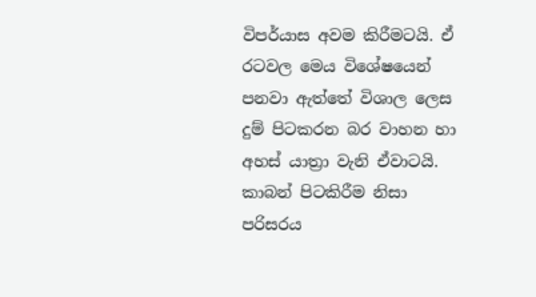විපර්යාස අවම කිරීමටයි. ඒ රටවල මෙය විශේෂයෙන් පනවා ඇත්තේ විශාල ලෙස දුම් පිටකරන බර වාහන හා අහස් යාත්‍රා වැනි ඒවාටයි. කාබන් පිටකිරීම නිසා පරිසරය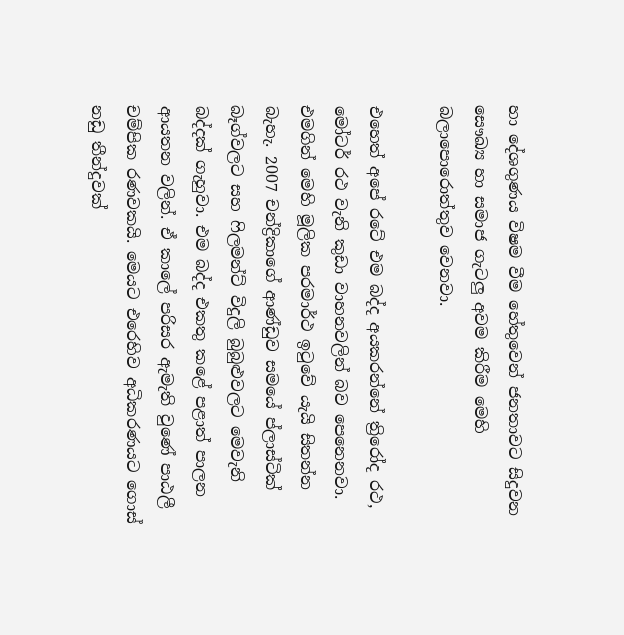හා දේශගුණය විෂම වීම හේතුවෙන් ජනතාවට සිදුවන සෞඛ්‍ය හා සමාජ ගැටලු අවම කිරීම මෙහි බලාපොරොත්තුව වෙනවා.

එහෙත් අපේ රටේ එම බද්ද අයකරන්නේ ත්‍රිරෝද රථ, මෝටර් රථ වැනි කුඩා වාහනවලින් බව පෙනෙනවා. එමගින් මෙහි මූලික පරමාර්ථ ඉටුවේ යැයි සිතන්න බැහැ. 2007 චන්ද්‍රිකාගේ ආණ්ඩුව සමයේ ප්ලාස්ටික් බෑග්වලට සහ ෆිලමන්ට් විදුලි බුබුළුවලට මෙවැනි බද්දක් ගැහුවා. එම බද්ද එකතු කළේ පළාත් පාලන ආයතන වලින්. ඒ කාලේ පරිසර ඇමැති වුණේ පාඨලී චම්පික රණවකයි. මෙයට එරෙහිව අධිකරණයට ගොස් නඩු තීන්දුවක්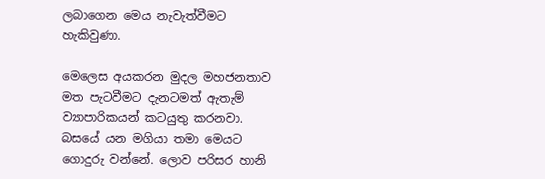ලබාගෙන මෙය නැවැත්වීමට හැකිවුණා.

මෙලෙස අයකරන මුදල මහජනතාව මත පැටවීමට දැනටමත් ඇතැම් ව්‍යාපාරිකයන් කටයුතු කරනවා. බසයේ යන මගියා තමා මෙයට ගොදුරු වන්නේ. ලොව පරිසර හානි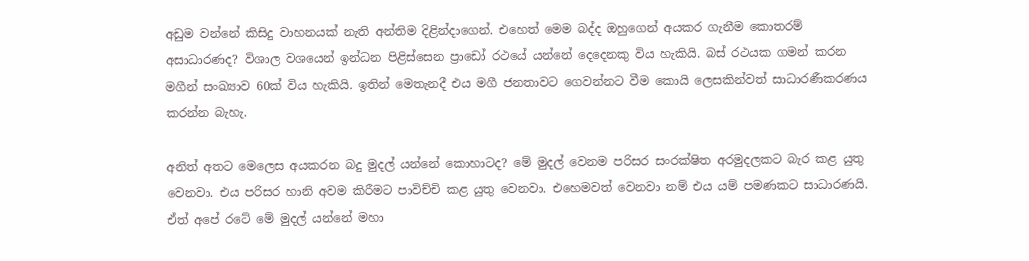අඩුම වන්නේ කිසිදු වාහනයක් නැති අන්තිම දිළින්දාගෙන්. එහෙත් මෙම බද්ද ඔහුගෙන් අයකර ගැනීම කොතරම් අසාධාරණද? විශාල වශයෙන් ඉන්ධන පිළිස්සෙන ප්‍රාඩෝ රථයේ යන්නේ දෙදෙනකු විය හැකියි. බස් රථයක ගමන් කරන මගීන් සංඛ්‍යාව 60ක් විය හැකියි. ඉතින් මෙතැනදී එය මගී ජනතාවට ගෙවන්නට වීම කොයි ලෙසකින්වත් සාධාරණීකරණය කරන්න බැහැ.

අනිත් අතට මෙලෙස අයකරන බදු මුදල් යන්නේ කොහාටද? මේ මුදල් වෙනම පරිසර සංරක්ෂිත අරමුදලකට බැර කළ යුතු වෙනවා. එය පරිසර හානි අවම කිරීමට පාවිච්චි කළ යුතු වෙනවා. එහෙමවත් වෙනවා නම් එය යම් පමණකට සාධාරණයි. ඒත් අපේ රටේ මේ මුදල් යන්නේ මහා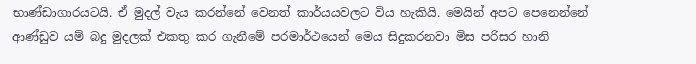භාණ්ඩාගාරයටයි. ඒ මුදල් වැය කරන්නේ වෙනත් කාර්යයවලට විය හැකියි. මෙයින් අපට පෙනෙන්නේ ආණ්ඩුව යම් බදු මුදලක් එකතු කර ගැනීමේ පරමාර්ථයෙන් මෙය සිදුකරනවා මිස පරිසර හානි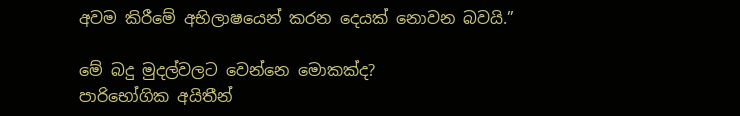අවම කිරීමේ අභිලාෂයෙන් කරන දෙයක් නොවන බවයි.”

මේ බදු මුදල්වලට වෙන්නෙ මොකක්ද?
පාරිභෝගික අයිතීන්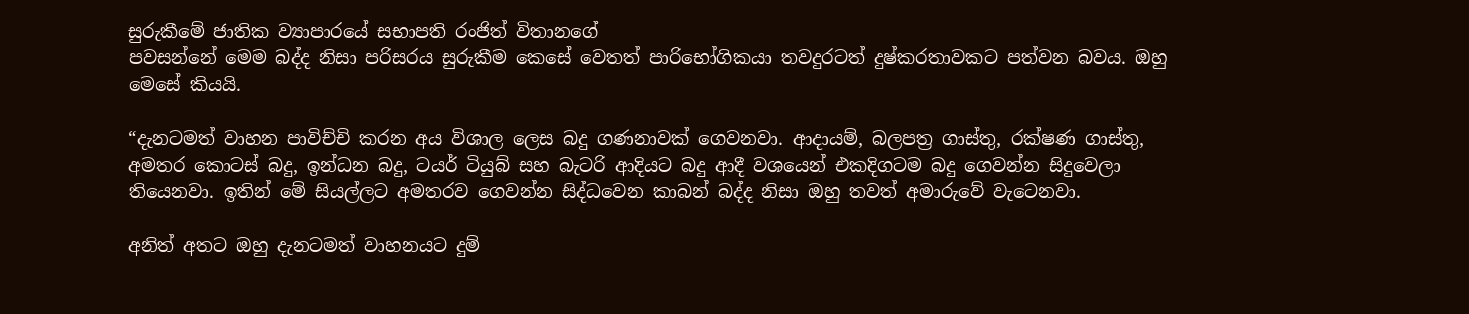සුරුකීමේ ජාතික ව්‍යාපාරයේ සභාපති රංජිත් විතානගේ
පවසන්නේ මෙම බද්ද නිසා පරිසරය සුරුකීම කෙසේ වෙතත් පාරිභෝගිකයා තවදුරටත් දුෂ්කරතාවකට පත්වන බවය. ඔහු මෙසේ කියයි.

“දැනටමත් වාහන පාවිච්චි කරන අය විශාල ලෙස බදු ගණනාවක් ගෙවනවා. ආදායම්, බලපත්‍ර ගාස්තු, රක්ෂණ ගාස්තු, අමතර කොටස් බදු, ඉන්ධන බදු, ටයර් ටියුබ් සහ බැටරි ආදියට බදු ආදී වශයෙන් එකදිගටම බදු ගෙවන්න සිදුවෙලා තියෙනවා. ඉතින් මේ සියල්ලට අමතරව ගෙවන්න සිද්ධවෙන කාබන් බද්ද නිසා ඔහු තවත් අමාරුවේ වැටෙනවා.

අනිත් අතට ඔහු දැනටමත් වාහනයට දුම්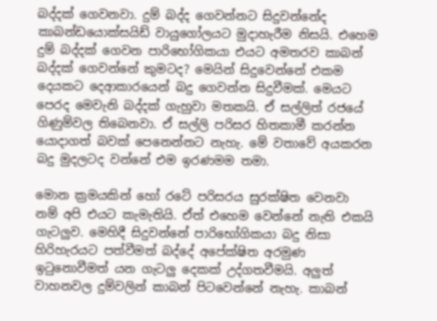බද්දක් ගෙවනවා. දුම් බද්ද ගෙවන්නට සිදුවන්නේද කාබන්ඩයොක්සයිඩ් වායුගෝලයට මුදාහැරීම නිසයි. එහෙම දුම් බද්දක් ගෙවන පාරිභෝගිකයා එයට අමතරව කාබන් බද්දක් ගෙවන්නේ කුමටද? මෙයින් සිදුවෙන්නේ එකම දෙයකට දෙආකාරයෙන් බදු ගෙවන්න සිදුවීමක්. මෙයට පෙරද මෙවැනි බද්දක් ගැහුවා මතකයි. ඒ සල්ලිත් රජයේ ගිණුම්වල තිබෙනවා. ඒ සල්ලි පරිසර හිතකාමී කරන්න යොදාගත් බවක් පෙනෙන්නට නැහැ. මේ වතාවේ අයකරන බදු මුදලටද වන්නේ එම ඉරණමම තමා.

මොන ක්‍රමයකින් හෝ රටේ පරිසරය සුරක්ෂිත වෙනවා නම් අපි එයට කැමැතියි. ඒත් එහෙම වෙන්නේ නැති එකයි ගැටලුව. මෙහිදී සිදුවන්නේ පාරිභෝගිකයා බදු නිසා හිරිහැරයට පත්වීමත් බද්දේ අපේක්ෂිත අරමුණ ඉටුනොවීමත් යන ගැටලු දෙකක් උද්ගතවීමයි. අලුත් වාහනවල දුම්වලින් කාබන් පිටවෙන්නේ නැහැ. කාබන්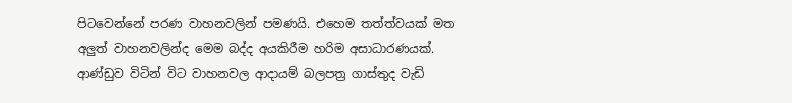පිටවෙන්නේ පරණ වාහනවලින් පමණයි. එහෙම තත්ත්වයක් මත අලුත් වාහනවලින්ද මෙම බද්ද අයකිරීම හරිම අසාධාරණයක්. ආණ්ඩුව විටින් විට වාහනවල ආදායම් බලපත්‍ර ගාස්තුද වැඩි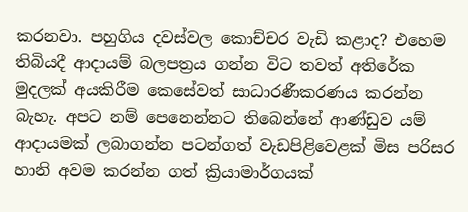කරනවා. පහුගිය දවස්වල කොච්චර වැඩි කළාද? එහෙම තිබියදී ආදායම් බලපත්‍රය ගන්න විට තවත් අතිරේක මුදලක් අයකිරීම කෙසේවත් සාධාරණීකරණය කරන්න බැහැ. අපට නම් පෙනෙන්නට තිබෙන්නේ ආණ්ඩුව යම් ආදායමක් ලබාගන්න පටන්ගත් වැඩපිළිවෙළක් මිස පරිසර හානි අවම කරන්න ගත් ක්‍රියාමාර්ගයක්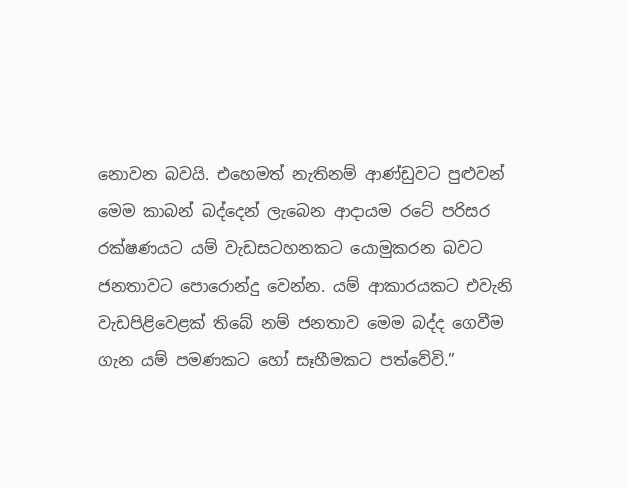නොවන බවයි. එහෙමත් නැතිනම් ආණ්ඩුවට පුළුවන් මෙම කාබන් බද්දෙන් ලැබෙන ආදායම රටේ පරිසර රක්ෂණයට යම් වැඩසටහනකට යොමුකරන බවට ජනතාවට පොරොන්දු වෙන්න. යම් ආකාරයකට එවැනි වැඩපිළිවෙළක් තිබේ නම් ජනතාව මෙම බද්ද ගෙවීම ගැන යම් පමණකට හෝ සෑහීමකට පත්වේවි.”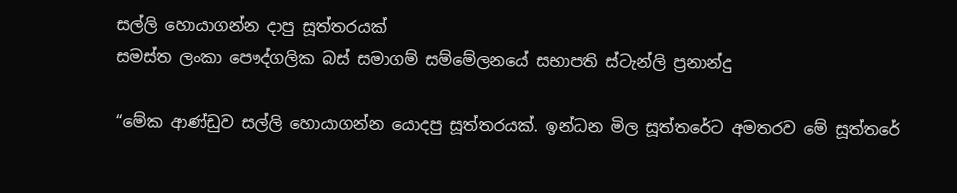සල්ලි හොයාගන්න දාපු සූත්තරයක්
සමස්ත ලංකා පෞද්ගලික බස් සමාගම් සම්මේලනයේ සභාපති ස්ටැන්ලි ප්‍රනාන්දු

“මේක ආණ්ඩුව සල්ලි හොයාගන්න යොදපු සූත්තරයක්. ඉන්ධන මිල සූත්තරේට අමතරව මේ සූත්තරේ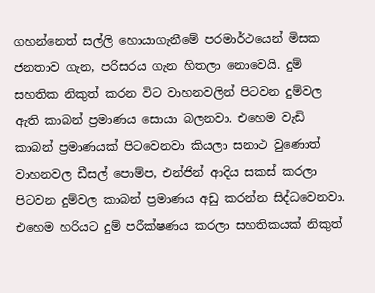ගහන්නෙත් සල්ලි හොයාගැනීමේ පරමාර්ථයෙන් මිසක ජනතාව ගැන, පරිසරය ගැන හිතලා නොවෙයි. දුම් සහතික නිකුත් කරන විට වාහනවලින් පිටවන දුම්වල ඇති කාබන් ප්‍රමාණය සොයා බලනවා. එහෙම වැඩි කාබන් ප්‍රමාණයක් පිටවෙනවා කියලා සනාථ වුණොත් වාහනවල ඩීසල් පොම්ප, එන්ජින් ආදිය සකස් කරලා පිටවන දුම්වල කාබන් ප්‍රමාණය අඩු කරන්න සිද්ධවෙනවා. එහෙම හරියට දුම් පරීක්ෂණය කරලා සහතිකයක් නිකුත්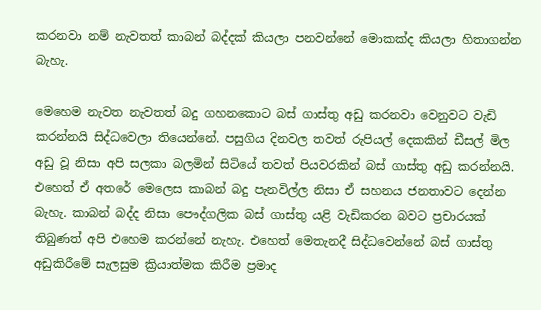කරනවා නම් නැවතත් කාබන් බද්දක් කියලා පනවන්නේ මොකක්ද කියලා හිතාගන්න බැහැ.

මෙහෙම නැවත නැවතත් බදු ගහනකොට බස් ගාස්තු අඩු කරනවා වෙනුවට වැඩි කරන්නයි සිද්ධවෙලා තියෙන්නේ. පසුගිය දිනවල තවත් රුපියල් දෙකකින් ඩීසල් මිල අඩු වූ නිසා අපි සලකා බලමින් සිටියේ තවත් පියවරකින් බස් ගාස්තු අඩු කරන්නයි. එහෙත් ඒ අතරේ මෙලෙස කාබන් බදු පැනවිල්ල නිසා ඒ සහනය ජනතාවට දෙන්න බැහැ. කාබන් බද්ද නිසා පෞද්ගලික බස් ගාස්තු යළි වැඩිකරන බවට ප්‍රචාරයක් තිබුණත් අපි එහෙම කරන්නේ නැහැ. එහෙත් මෙතැනදී සිද්ධවෙන්නේ බස් ගාස්තු අඩුකිරීමේ සැලසුම ක්‍රියාත්මක කිරීම ප්‍රමාද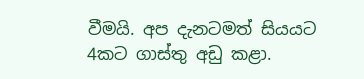වීමයි. අප දැනටමත් සියයට 4කට ගාස්තු අඩු කළා.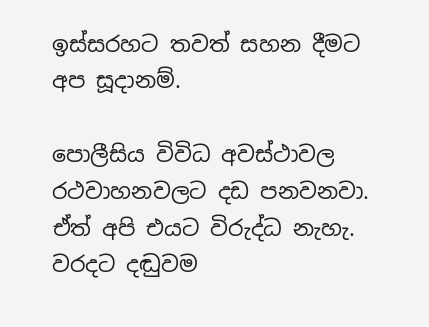ඉස්සරහට තවත් සහන දීමට අප සූදානම්.

පොලීසිය විවිධ අවස්ථාවල රථවාහනවලට දඩ පනවනවා. ඒත් අපි එයට විරුද්ධ නැහැ. වරදට දඬුවම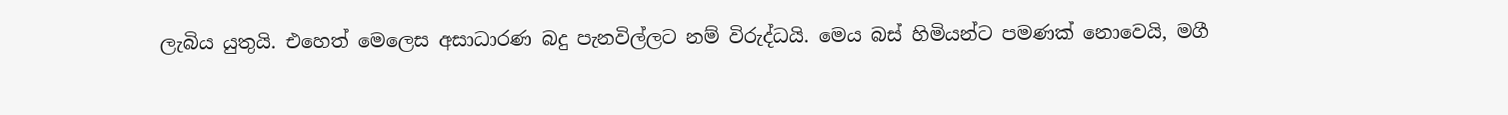ලැබිය යුතුයි. එහෙත් මෙලෙස අසාධාරණ බදු පැනවිල්ලට නම් විරුද්ධයි. මෙය බස් හිමියන්ට පමණක් නොවෙයි, මගී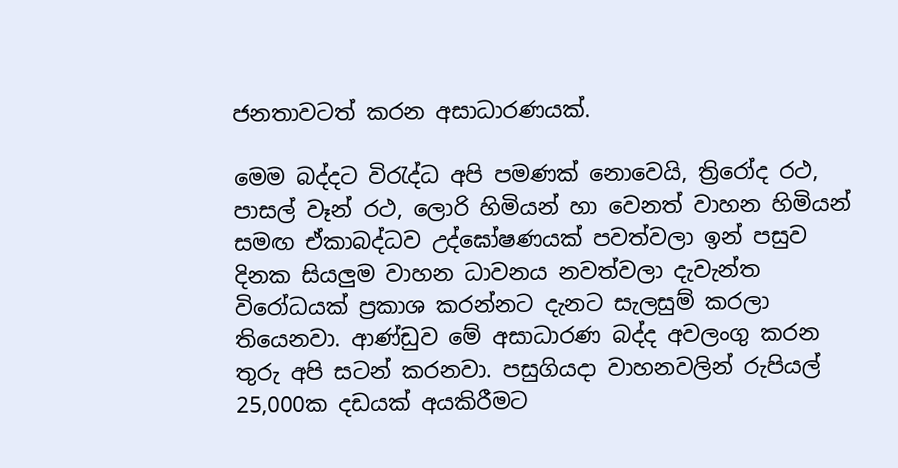ජනතාවටත් කරන අසාධාරණයක්.

මෙම බද්දට විරැද්ධ අපි පමණක් නොවෙයි, ත්‍රිරෝද රථ, පාසල් වෑන් රථ, ලොරි හිමියන් හා වෙනත් වාහන හිමියන් සමඟ ඒකාබද්ධව උද්ඝෝෂණයක් පවත්වලා ඉන් පසුව දිනක සියලුම වාහන ධාවනය නවත්වලා දැවැන්ත විරෝධයක් ප්‍රකාශ කරන්නට දැනට සැලසුම් කරලා තියෙනවා. ආණ්ඩුව මේ අසාධාරණ බද්ද අවලංගු කරන තුරු අපි සටන් කරනවා. පසුගියදා වාහනවලින් රුපියල් 25,000ක දඩයක් අයකිරීමට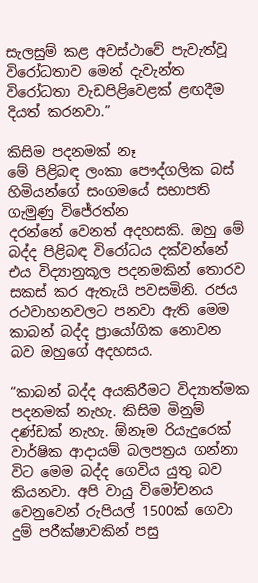සැලසුම් කළ අවස්ථාවේ පැවැත්වූ විරෝධතාව මෙන් දැවැන්ත විරෝධතා වැඩපිළිවෙළක් ළඟදීම දියත් කරනවා.”

කිසිම පදනමක් නෑ
මේ පිළිබඳ ලංකා පෞද්ගලික බස් හිමියන්ගේ සංගමයේ සභාපති ගැමුණු විජේරත්න
දරන්නේ වෙනත් අදහසකි. ඔහු මේ බද්ද පිළිබඳ විරෝධය දක්වන්නේ එය විද්‍යානුකූල පදනමකින් තොරව සකස් කර ඇතැයි පවසමිනි. රජය රථවාහනවලට පනවා ඇති මෙම කාබන් බද්ද ප්‍රායෝගික නොවන බව ඔහුගේ අදහසය.

“කාබන් බද්ද අයකිරීමට විද්‍යාත්මක පදනමක් නැහැ. කිසිම මිනුම් දණ්ඩක් නැහැ. ඕනෑම රියැදුරෙක් වාර්ෂික ආදායම් බලපත්‍රය ගන්නා විට මෙම බද්ද ගෙවිය යුතු බව කියනවා. අපි වායු විමෝචනය වෙනුවෙන් රුපියල් 1500ක් ගෙවා දුම් පරීක්ෂාවකින් පසු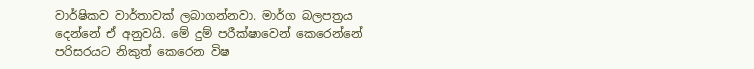වාර්ෂිකව වාර්තාවක් ලබාගන්නවා. මාර්ග බලපත්‍රය දෙන්නේ ඒ අනුවයි. මේ දුම් පරීක්ෂාවෙන් කෙරෙන්නේ පරිසරයට නිකුත් කෙරෙන විෂ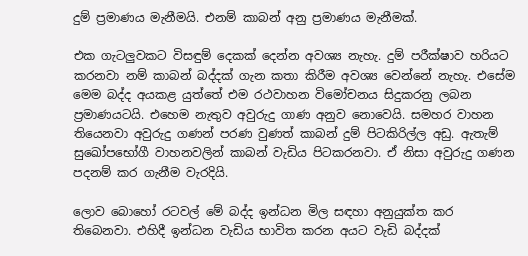දුම් ප්‍රමාණය මැනීමයි. එනම් කාබන් අනු ප්‍රමාණය මැනීමක්.

එක ගැටලුවකට විසඳුම් දෙකක් දෙන්න අවශ්‍ය නැහැ. දුම් පරීක්ෂාව හරියට කරනවා නම් කාබන් බද්දක් ගැන කතා කිරීම අවශ්‍ය වෙන්නේ නැහැ. එසේම මෙම බද්ද අයකළ යුත්තේ එම රථවාහන විමෝචනය සිදුකරනු ලබන ප්‍රමාණයටයි. එහෙම නැතුව අවුරුදු ගාණ අනුව නොවෙයි. සමහර වාහන තියෙනවා අවුරුදු ගණන් පරණ වුණත් කාබන් දුම් පිටකිරිල්ල අඩු. ඇතැම් සුඛෝපභෝගී වාහනවලින් කාබන් වැඩිය පිටකරනවා. ඒ නිසා අවුරුදු ගණන පදනම් කර ගැනීම වැරදියි.

ලොව බොහෝ රටවල් මේ බද්ද ඉන්ධන මිල සඳහා අනුයුක්ත කර තිබෙනවා. එහිදී ඉන්ධන වැඩිය භාවිත කරන අයට වැඩි බද්දක්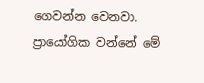ගෙවන්න වෙනවා. ප්‍රායෝගික වන්නේ මේ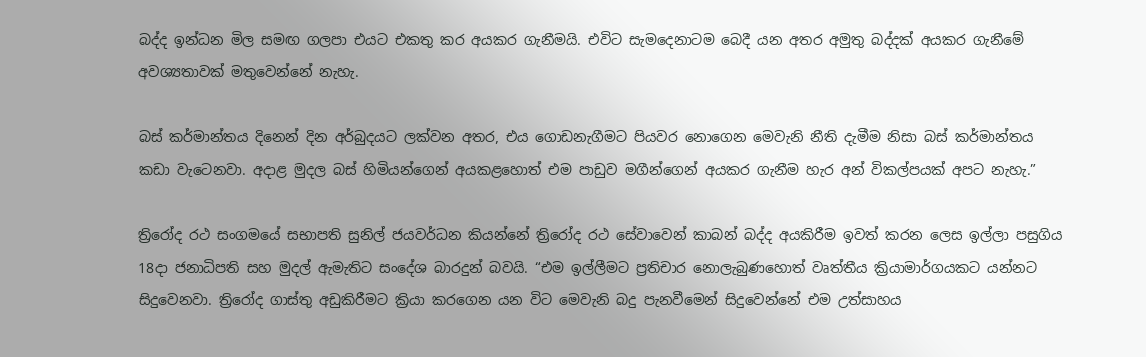බද්ද ඉන්ධන මිල සමඟ ගලපා එයට එකතු කර අයකර ගැනීමයි. එවිට සැමදෙනාටම බෙදී යන අතර අමුතු බද්දක් අයකර ගැනීමේ අවශ්‍යතාවක් මතුවෙන්නේ නැහැ.

බස් කර්මාන්තය දිනෙන් දින අර්බුදයට ලක්වන අතර, එය ගොඩනැගීමට පියවර නොගෙන මෙවැනි නීති දැමීම නිසා බස් කර්මාන්තය කඩා වැටෙනවා. අදාළ මුදල බස් හිමියන්ගෙන් අයකළහොත් එම පාඩුව මගීන්ගෙන් අයකර ගැනීම හැර අන් විකල්පයක් අපට නැහැ.”

ත්‍රිරෝද රථ සංගමයේ සභාපති සුනිල් ජයවර්ධන කියන්නේ ත්‍රිරෝද රථ සේවාවෙන් කාබන් බද්ද අයකිරීම ඉවත් කරන ලෙස ඉල්ලා පසුගිය 18දා ජනාධිපති සහ මුදල් ඇමැතිට සංදේශ බාරදුන් බවයි. “එම ඉල්ලීමට ප්‍රතිචාර නොලැබුණහොත් වෘත්තීය ක්‍රියාමාර්ගයකට යන්නට සිදුවෙනවා. ත්‍රිරෝද ගාස්තු අඩුකිරීමට ක්‍රියා කරගෙන යන විට මෙවැනි බදු පැනවීමෙන් සිදුවෙන්නේ එම උත්සාහය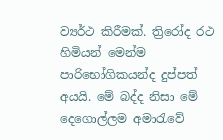ව්‍යර්ථ කිරීමක්. ත්‍රිරෝද රථ හිමියන් මෙන්ම පාරිභෝගිකයන්ද දුප්පත් අයයි. මේ බද්ද නිසා මේ දෙගොල්ලම අමාරැවේ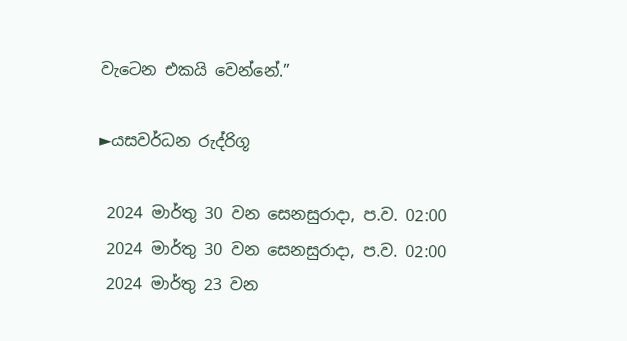වැටෙන එකයි වෙන්නේ.”

►යසවර්ධන රුද්රිගූ

 2024 මාර්තු 30 වන සෙනසුරාදා, ප.ව. 02:00
 2024 මාර්තු 30 වන සෙනසුරාදා, ප.ව. 02:00
 2024 මාර්තු 23 වන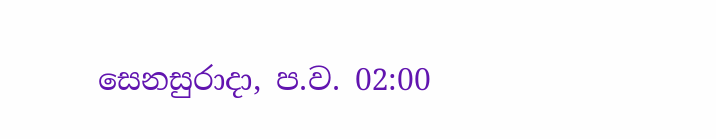සෙනසුරාදා, ප.ව. 02:00